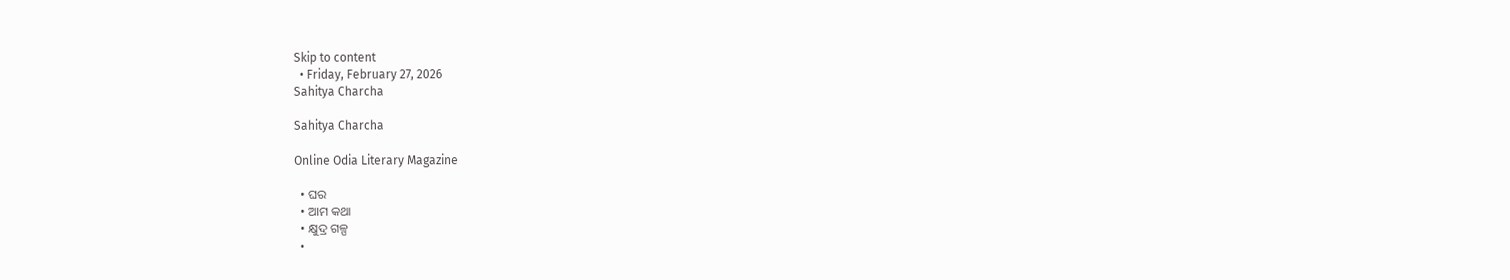Skip to content
  • Friday, February 27, 2026
Sahitya Charcha

Sahitya Charcha

Online Odia Literary Magazine

  • ଘର
  • ଆମ କଥା
  • କ୍ଷୁଦ୍ର ଗଳ୍ପ
  •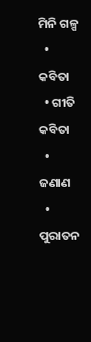ମିନି ଗଳ୍ପ
  • କବିତା
  • ଗୀତି କବିତା
  • ଜଣାଣ
  • ପୁରାତନ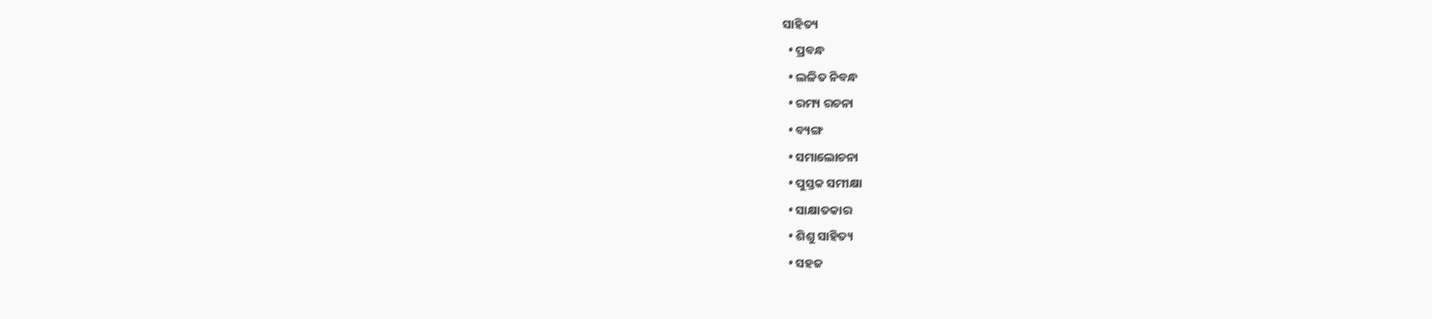ସାହିତ୍ୟ
  • ପ୍ରବନ୍ଧ
  • ଲଳିତ ନିବନ୍ଧ
  • ରମ୍ୟ ରଚନା
  • ବ୍ୟଙ୍ଗ
  • ସମାଲୋଚନା
  • ପୁସ୍ତକ ସମୀକ୍ଷା
  • ସାକ୍ଷାତକାର
  • ଶିଶୁ ସାହିତ୍ୟ
  • ସହଜ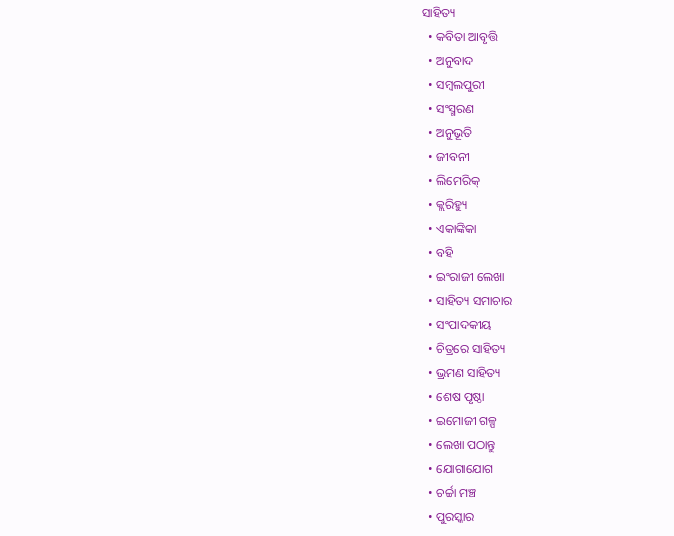ସାହିତ୍ୟ
  • କବିତା ଆବୃତ୍ତି
  • ଅନୁବାଦ
  • ସମ୍ବଲପୁରୀ
  • ସଂସ୍ମରଣ
  • ଅନୁଭୂତି
  • ଜୀବନୀ
  • ଲିମେରିକ୍
  • କ୍ଲରିହ୍ୟୁ
  • ଏକାଙ୍କିକା
  • ବହି
  • ଇଂରାଜୀ ଲେଖା
  • ସାହିତ୍ୟ ସମାଚାର
  • ସଂପାଦକୀୟ
  • ଚିତ୍ରରେ ସାହିତ୍ୟ
  • ଭ୍ରମଣ ସାହିତ୍ୟ
  • ଶେଷ ପୃଷ୍ଠା
  • ଇମୋଜୀ ଗଳ୍ପ
  • ଲେଖା ପଠାନ୍ତୁ
  • ଯୋଗାଯୋଗ
  • ଚର୍ଚ୍ଚା ମଞ୍ଚ
  • ପୁରସ୍କାର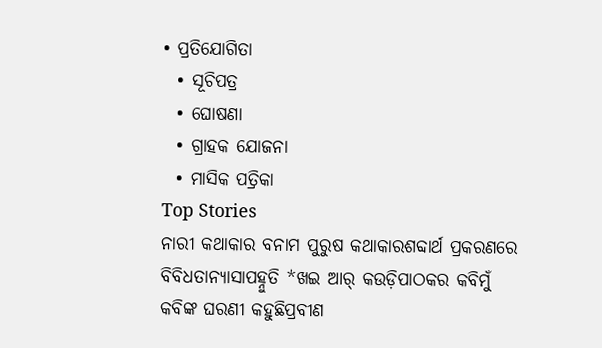• ପ୍ରତିଯୋଗିତା
  • ସୂଚିପତ୍ର
  • ଘୋଷଣା
  • ଗ୍ରାହକ ଯୋଜନା
  • ମାସିକ ପତ୍ରିକା
Top Stories
ନାରୀ କଥାକାର ବନାମ ପୁରୁଷ କଥାକାରଶବ୍ଦାର୍ଥ ପ୍ରକରଣରେ ବିବିଧତାନ୍ୟାସାପହ୍ନୁତି *ଖଇ ଆର୍‌ କଉଡ଼ିପାଠକର କବିମୁଁ କବିଙ୍କ ଘରଣୀ କହୁଛିପ୍ରବୀଣ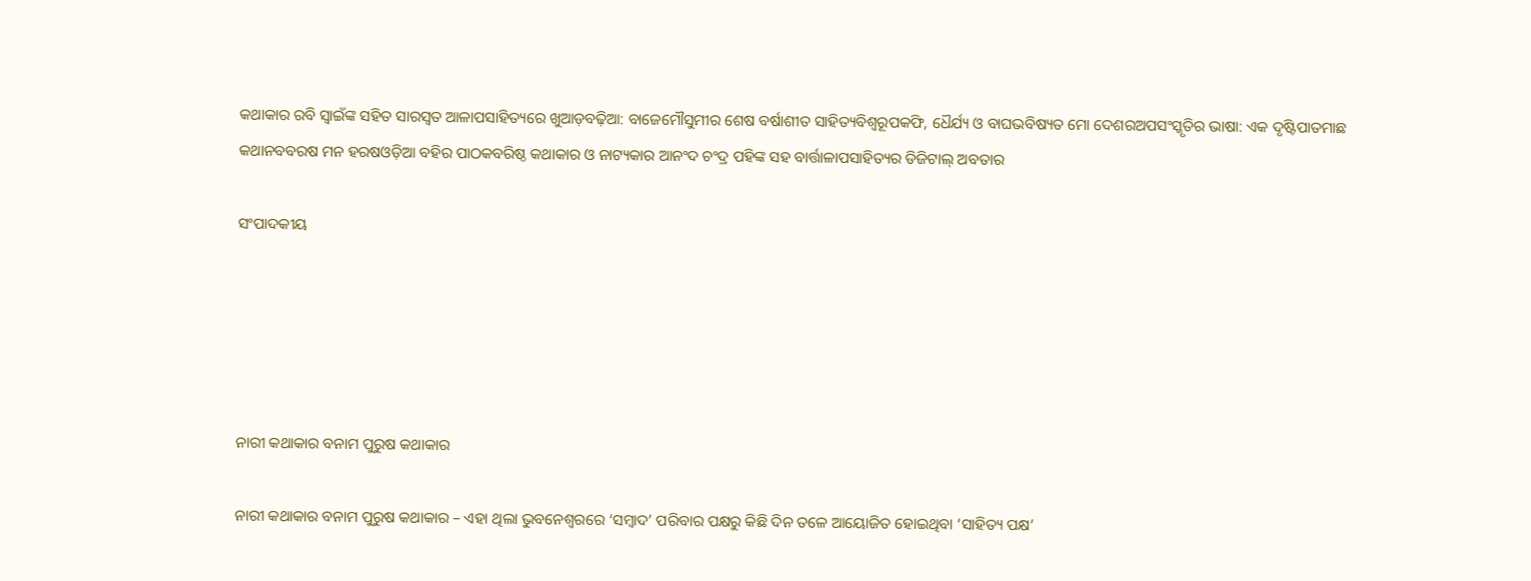କଥାକାର ରବି ସ୍ୱାଇଁଙ୍କ ସହିତ ସାରସ୍ୱତ ଆଳାପସାହିତ୍ୟରେ ଖୁଆଡ଼ବଢ଼ିଆ: ବାଜେମୌସୁମୀର ଶେଷ ବର୍ଷାଶୀତ ସାହିତ୍ୟବିଶ୍ୱରୂପକଫି, ଧୈର୍ଯ୍ୟ ଓ ବାଘଭବିଷ୍ୟତ ମୋ ଦେଶରଅପସଂସ୍କୃତିର ଭାଷା: ଏକ ଦୃଷ୍ଟିପାତମାଛ କଥାନବବରଷ ମନ ହରଷଓଡ଼ିଆ ବହିର ପାଠକବରିଷ୍ଠ କଥାକାର ଓ ନାଟ୍ୟକାର ଆନଂଦ ଚଂଦ୍ର ପହିଙ୍କ ସହ ବାର୍ତ୍ତାଳାପସାହିତ୍ୟର ଡିଜିଟାଲ୍ ଅବତାର

ସଂପାଦକୀୟ





ନାରୀ କଥାକାର ବନାମ ପୁରୁଷ କଥାକାର

ନାରୀ କଥାକାର ବନାମ ପୁରୁଷ କଥାକାର – ଏହା ଥିଲା ଭୁବନେଶ୍ୱରରେ ‘ସମ୍ବାଦ’ ପରିବାର ପକ୍ଷରୁ କିଛି ଦିନ ତଳେ ଆୟୋଜିତ ହୋଇଥିବା ‘ସାହିତ୍ୟ ପକ୍ଷ’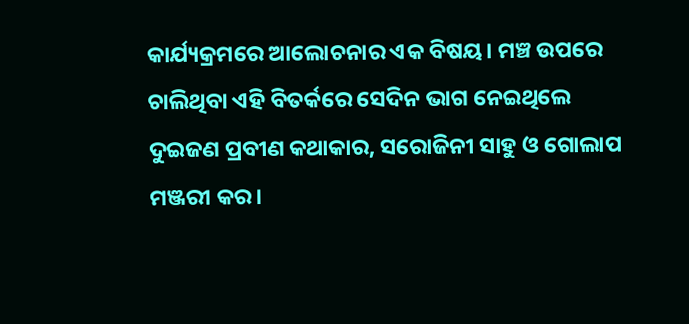କାର୍ଯ୍ୟକ୍ରମରେ ଆଲୋଚନାର ଏକ ବିଷୟ। ମଞ୍ଚ ଉପରେ ଚାଲିଥିବା ଏହି ବିତର୍କରେ ସେଦିନ ଭାଗ ନେଇଥିଲେ ଦୁଇଜଣ ପ୍ରବୀଣ କଥାକାର, ସରୋଜିନୀ ସାହୁ ଓ ଗୋଲାପ ମଞ୍ଜରୀ କର।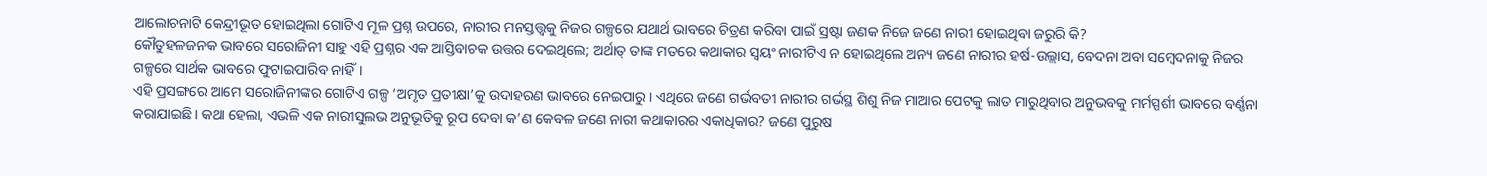ଆଲୋଚନାଟି କେନ୍ଦ୍ରୀଭୂତ ହୋଇଥିଲା ଗୋଟିଏ ମୂଳ ପ୍ରଶ୍ନ ଉପରେ, ନାରୀର ମନସ୍ତତ୍ତ୍ୱକୁ ନିଜର ଗଳ୍ପରେ ଯଥାର୍ଥ ଭାବରେ ଚିତ୍ରଣ କରିବା ପାଇଁ ସ୍ରଷ୍ଟା ଜଣକ ନିଜେ ଜଣେ ନାରୀ ହୋଇଥିବା ଜରୁରି କି?
କୌତୁହଳଜନକ ଭାବରେ ସରୋଜିନୀ ସାହୁ ଏହି ପ୍ରଶ୍ନର ଏକ ଆସ୍ତିବାଚକ ଉତ୍ତର ଦେଇଥିଲେ; ଅର୍ଥାତ୍ ତାଙ୍କ ମତରେ କଥାକାର ସ୍ୱୟଂ ନାରୀଟିଏ ନ ହୋଇଥିଲେ ଅନ୍ୟ ଜଣେ ନାରୀର ହର୍ଷ-ଉଲ୍ଲାସ, ବେଦନା ଅବା ସମ୍ବେଦନାକୁ ନିଜର ଗଳ୍ପରେ ସାର୍ଥକ ଭାବରେ ଫୁଟାଇପାରିବ ନାହିଁ।
ଏହି ପ୍ରସଙ୍ଗରେ ଆମେ ସରୋଜିନୀଙ୍କର ଗୋଟିଏ ଗଳ୍ପ ‘ଅମୃତ ପ୍ରତୀକ୍ଷା’କୁ ଉଦାହରଣ ଭାବରେ ନେଇପାରୁ। ଏଥିରେ ଜଣେ ଗର୍ଭବତୀ ନାରୀର ଗର୍ଭସ୍ଥ ଶିଶୁ ନିଜ ମାଆର ପେଟକୁ ଲାତ ମାରୁଥିବାର ଅନୁଭବକୁ ମର୍ମସ୍ପର୍ଶୀ ଭାବରେ ବର୍ଣ୍ଣନା କରାଯାଇଛି। କଥା ହେଲା, ଏଭଳି ଏକ ନାରୀସୁଲଭ ଅନୁଭୂତିକୁ ରୂପ ଦେବା କ’ଣ କେବଳ ଜଣେ ନାରୀ କଥାକାରର ଏକାଧିକାର? ଜଣେ ପୁରୁଷ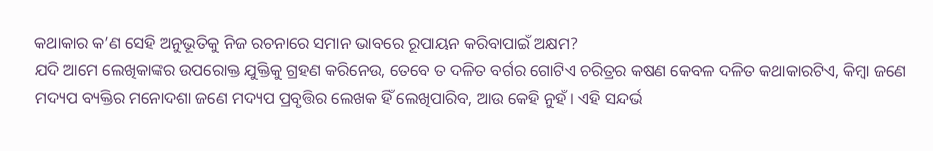କଥାକାର କ’ଣ ସେହି ଅନୁଭୂତିକୁ ନିଜ ରଚନାରେ ସମାନ ଭାବରେ ରୂପାୟନ କରିବାପାଇଁ ଅକ୍ଷମ?
ଯଦି ଆମେ ଲେଖିକାଙ୍କର ଉପରୋକ୍ତ ଯୁକ୍ତିକୁ ଗ୍ରହଣ କରିନେଉ, ତେବେ ତ ଦଳିତ ବର୍ଗର ଗୋଟିଏ ଚରିତ୍ରର କଷଣ କେବଳ ଦଳିତ କଥାକାରଟିଏ, କିମ୍ବା ଜଣେ ମଦ୍ୟପ ବ୍ୟକ୍ତିର ମନୋଦଶା ଜଣେ ମଦ୍ୟପ ପ୍ରବୃତ୍ତିର ଲେଖକ ହିଁ ଲେଖିପାରିବ, ଆଉ କେହି ନୁହଁ। ଏହି ସନ୍ଦର୍ଭ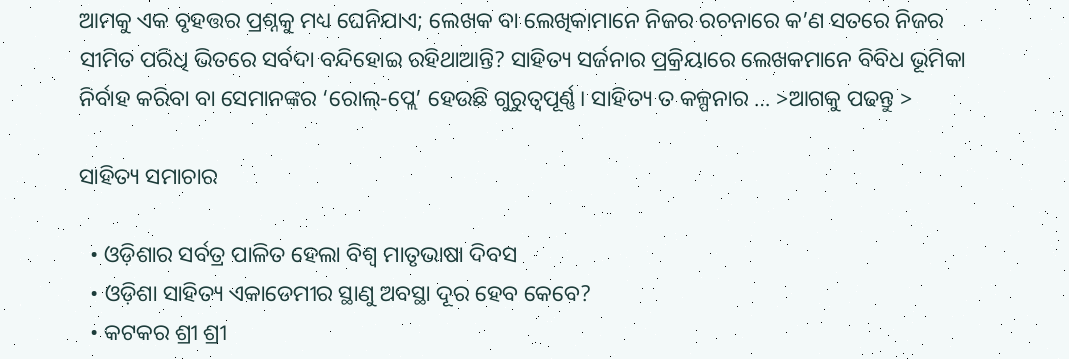ଆମକୁ ଏକ ବୃହତ୍ତର ପ୍ରଶ୍ନକୁ ମଧ୍ୟ ଘେନିଯାଏ; ଲେଖକ ବା ଲେଖିକାମାନେ ନିଜର ରଚନାରେ କ’ଣ ସତରେ ନିଜର ସୀମିତ ପରିଧି ଭିତରେ ସର୍ବଦା ବନ୍ଦିହୋଇ ରହିଥାଆନ୍ତି? ସାହିତ୍ୟ ସର୍ଜନାର ପ୍ରକ୍ରିୟାରେ ଲେଖକମାନେ ବିବିଧ ଭୂମିକା ନିର୍ବାହ କରିବା ବା ସେମାନଙ୍କର ‘ରୋଲ୍‌-ପ୍ଲେ’ ହେଉଛି ଗୁରୁତ୍ୱପୂର୍ଣ୍ଣ। ସାହିତ୍ୟ ତ କଳ୍ପନାର … >ଆଗକୁ ପଢନ୍ତୁ >

ସାହିତ୍ୟ ସମାଚାର

  • ଓଡ଼ିଶାର ସର୍ବତ୍ର ପାଳିତ ହେଲା ବିଶ୍ବ ମାତୃଭାଷା ଦିବସ
  • ଓଡ଼ିଶା ସାହିତ୍ୟ ଏକାଡେମୀର ସ୍ଥାଣୁ ଅବସ୍ଥା ଦୂର ହେବ କେବେ?
  • କଟକର ଶ୍ରୀ ଶ୍ରୀ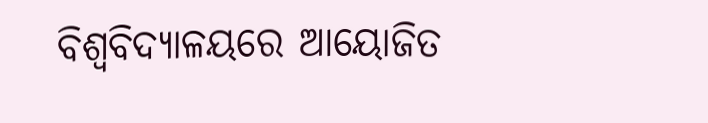ବିଶ୍ବବିଦ୍ୟାଳୟରେ ଆୟୋଜିତ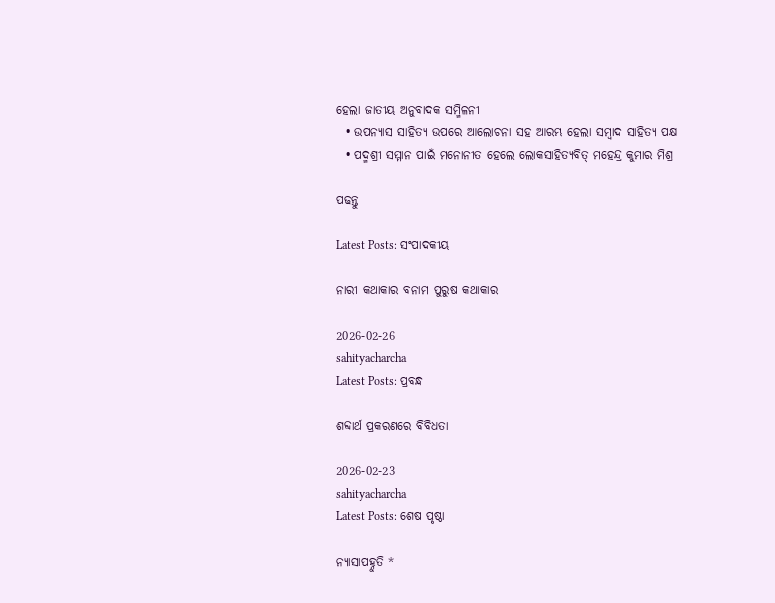ହେଲା ଜାତୀୟ ଅନୁବାଦକ ସମ୍ମିଳନୀ
  • ଉପନ୍ୟାସ ସାହିତ୍ୟ ଉପରେ ଆଲୋଚନା ସହ ଆରମ୍ଭ ହେଲା ସମ୍ବାଦ ସାହିତ୍ୟ ପକ୍ଷ
  • ପଦ୍ମଶ୍ରୀ ସମ୍ମାନ ପାଇଁ ମନୋନୀତ ହେଲେ ଲୋକସାହିତ୍ୟବିତ୍ ମହେନ୍ଦ୍ର କୁମାର ମିଶ୍ର

ପଢନ୍ତୁ

Latest Posts: ସଂପାଦକୀୟ

ନାରୀ କଥାକାର ବନାମ ପୁରୁଷ କଥାକାର

2026-02-26
sahityacharcha
Latest Posts: ପ୍ରବନ୍ଧ

ଶବ୍ଦାର୍ଥ ପ୍ରକରଣରେ ବିବିଧତା

2026-02-23
sahityacharcha
Latest Posts: ଶେଷ ପୃଷ୍ଠା

ନ୍ୟାସାପହ୍ନୁତି *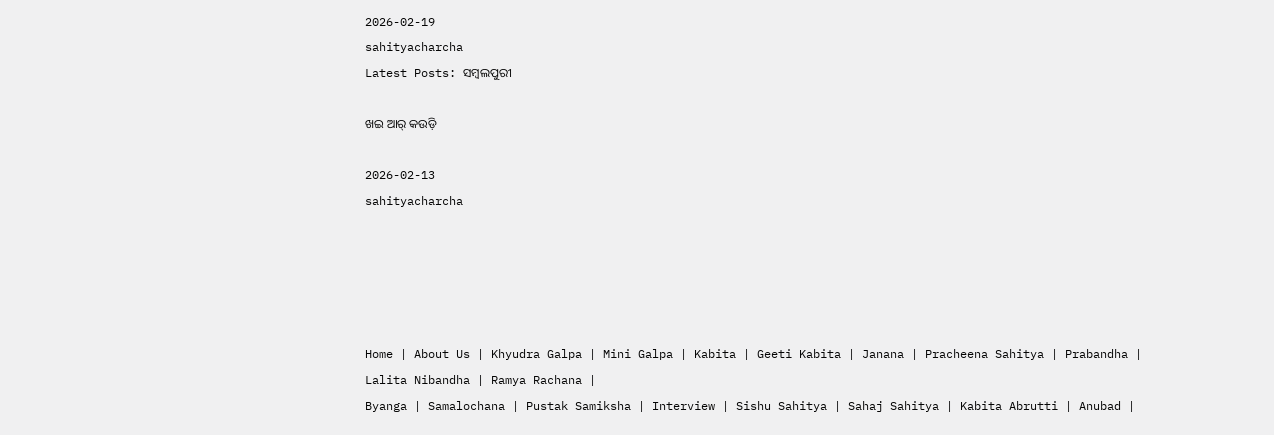2026-02-19
sahityacharcha
Latest Posts: ସମ୍ବଲପୁରୀ

ଖଇ ଆର୍‌ କଉଡ଼ି

2026-02-13
sahityacharcha





Home | About Us | Khyudra Galpa | Mini Galpa | Kabita | Geeti Kabita | Janana | Pracheena Sahitya | Prabandha | Lalita Nibandha | Ramya Rachana |
Byanga | Samalochana | Pustak Samiksha | Interview | Sishu Sahitya | Sahaj Sahitya | Kabita Abrutti | Anubad |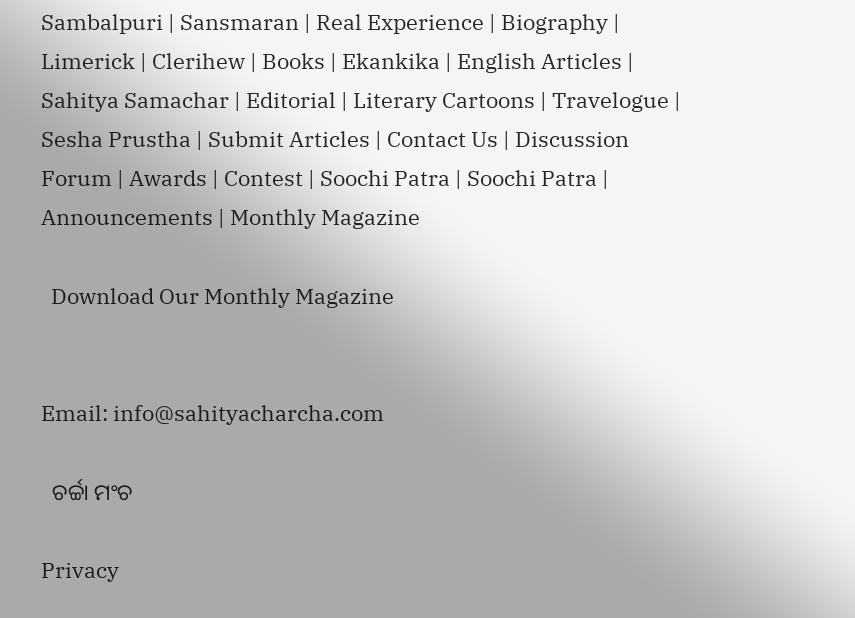Sambalpuri | Sansmaran | Real Experience | Biography | Limerick | Clerihew | Books | Ekankika | English Articles | Sahitya Samachar | Editorial | Literary Cartoons | Travelogue | Sesha Prustha | Submit Articles | Contact Us | Discussion Forum | Awards | Contest | Soochi Patra | Soochi Patra | Announcements | Monthly Magazine

  Download Our Monthly Magazine


Email: info@sahityacharcha.com

  ଚର୍ଚ୍ଚା ମଂଚ

Privacy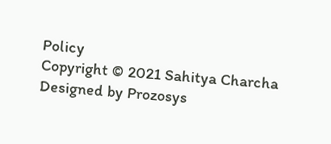Policy
Copyright © 2021 Sahitya Charcha
Designed by Prozosys